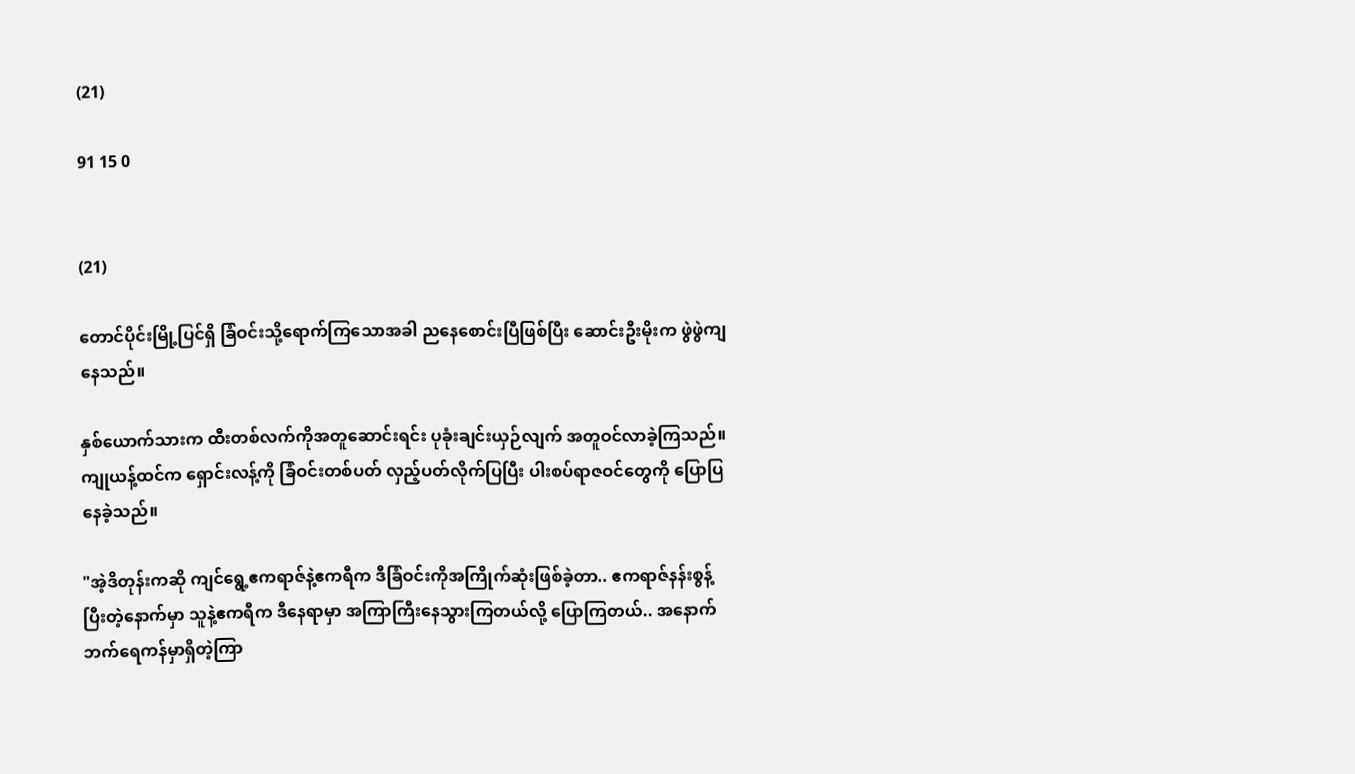(21)

91 15 0


(21)

တောင်ပိုင်းမြို့ပြင်ရှိ ခြံဝင်းသို့ရောက်ကြသောအခါ ညနေစောင်းပြီဖြစ်ပြီး ဆောင်းဦးမိုးက ဖွဲဖွဲကျနေသည်။

နှစ်ယောက်သားက ထီးတစ်လက်ကိုအတူဆောင်းရင်း ပုခုံးချင်းယှဉ်လျက် အတူဝင်လာခဲ့ကြသည်။ ကျုယန့်ထင်က ရှောင်းလန့်ကို ခြံဝင်းတစ်ပတ် လှည့်ပတ်လိုက်ပြပြီး ပါးစပ်ရာဇဝင်တွေကို ပြောပြနေခဲ့သည်။

"အဲ့ဒိတုန်းကဆို ကျင်ရွေ့ဧကရာဇ်နဲ့ဧကရီက ဒီခြံဝင်းကိုအကြိုက်ဆုံးဖြစ်ခဲ့တာ.. ဧကရာဇ်နန်းစွန့်ပြီးတဲ့နောက်မှာ သူနဲ့ဧကရီက ဒီနေရာမှာ အကြာကြီးနေသွားကြတယ်လို့ ပြောကြတယ်.. အနောက်ဘက်ရေကန်မှာရှိတဲ့ကြာ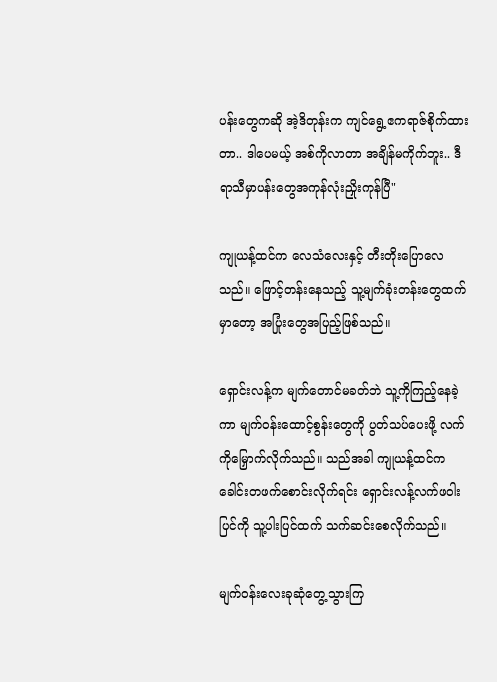ပန်းတွေကဆို အဲ့ဒိတုန်းက ကျင်ရွေ့ဧကရာဇ်စိုက်ထားတာ.. ဒါပေမယ့် အစ်ကိုလာတာ အချိန်မကိုက်ဘူး.. ဒီရာသီမှာပန်းတွေအကုန်လုံးညှိုးကုန်ပြီ"

ကျုယန့်ထင်က လေသံလေးနှင့် တီးတိုးပြောလေသည်။ ဖြောင့်တန်းနေသည့် သူ့မျက်ခုံးတန်းတွေထက်မှာတော့ အပြုံးတွေအပြည့်ဖြစ်သည်။

ရှောင်းလန့်က မျက်တောင်မခတ်ဘဲ သူ့ကိုကြည့်နေခဲ့ကာ မျက်ဝန်းထောင့်စွန်းတွေကို ပွတ်သပ်ပေးဖို့ လက်ကိုမြှောက်လိုက်သည်။ သည်အခါ ကျုယန့်ထင်က ခေါင်းတဖက်စောင်းလိုက်ရင်း ရှောင်းလန့်လက်ဖဝါးပြင်ကို သူ့ပါးပြင်ထက် သက်ဆင်းစေလိုက်သည်။

မျက်ဝန်းလေးခုဆုံတွေ့သွားကြ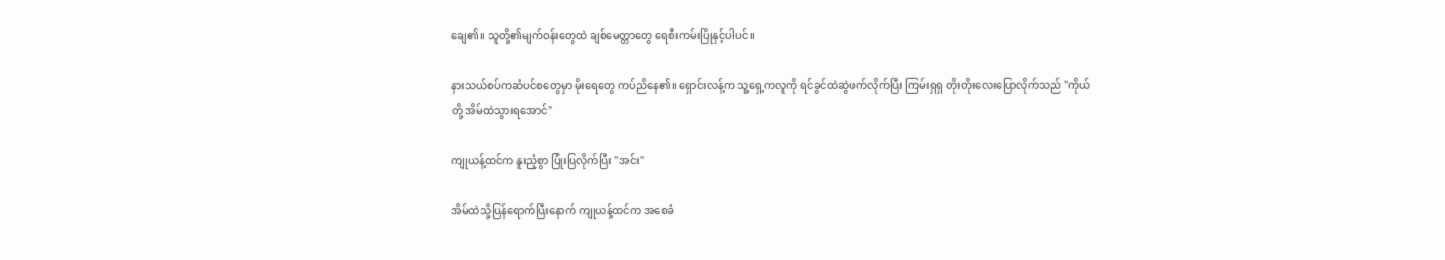ချေ၏။ သူတို့၏မျက်ဝန်းတွေထဲ ချစ်မေတ္တာတွေ ရေစီးကမ်းပြိုနှင့်ပါပင်။

နားသယ်စပ်ကဆံပင်စတွေမှာ မိုးရေတွေ ကပ်ညိနေ၏။ ရှောင်းလန့်က သူ့ရှေ့ကလူကို ရင်ခွင်ထဲဆွဲဖက်လိုက်ပြီး ကြမ်းရှရှ တိုးတိုးလေးပြောလိုက်သည် "ကိုယ်တို့ အိမ်ထဲသွားရအောင်"

ကျုယန့်ထင်က နူးညံ့စွာ ပြုံးပြလိုက်ပြီး "အင်း"

အိမ်ထဲသို့ပြန်ရောက်ပြီးနောက် ကျုယန့်ထင်က အစေခံ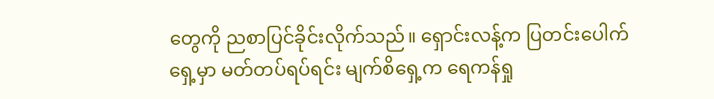တွေကို ညစာပြင်ခိုင်းလိုက်သည်။ ရှောင်းလန့်က ပြတင်းပေါက်ရှေ့မှာ မတ်တပ်ရပ်ရင်း မျက်စိရှေ့က ရေကန်ရှု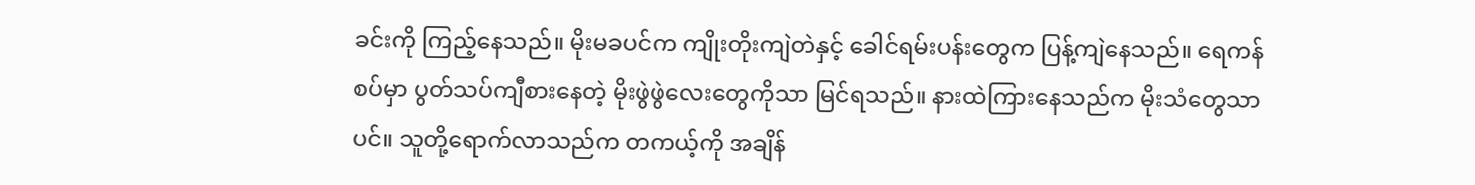ခင်းကို ကြည့်နေသည်။ မိုးမခပင်က ကျိုးတိုးကျဲတဲနှင့် ခေါင်ရမ်းပန်းတွေက ပြန့်ကျဲနေသည်။ ရေကန်စပ်မှာ ပွတ်သပ်ကျီစားနေတဲ့ မိုးဖွဲဖွဲလေးတွေကိုသာ မြင်ရသည်။ နားထဲကြားနေသည်က မိုးသံတွေသာပင်။ သူတို့ရောက်လာသည်က တကယ့်ကို အချိန်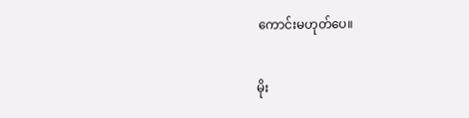ကောင်းမဟုတ်ပေ။

မိုး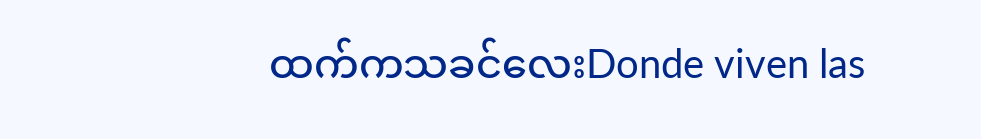ထက်ကသခင်လေးDonde viven las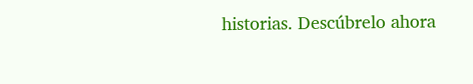historias. Descúbrelo ahora